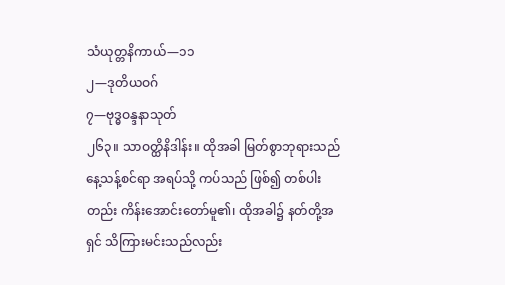သံယုတ္တနိကာယ်—၁၁
၂—ဒုတိယဝဂ်
၇—ဗုဒ္ဓဝန္ဒနာသုတ်
၂၆၃။ သာဝတ္ထိနိဒါန်း။ ထိုအခါ မြတ်စွာဘုရားသည် နေ့သန့်စင်ရာ အရပ်သို့ ကပ်သည် ဖြစ်၍ တစ်ပါးတည်း ကိန်းအောင်းတော်မူ၏၊ ထိုအခါ၌ နတ်တို့အရှင် သိကြားမင်းသည်လည်း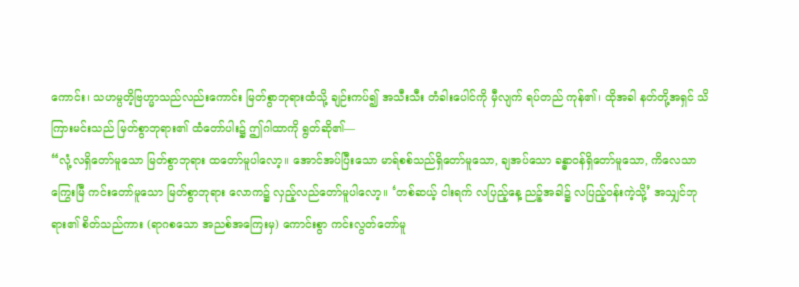ကောင်း၊ သဟမ္ပတိ့ဗြဟ္မာသည်လည်းကောင်း မြတ်စွာဘုရားထံသို့ ချဉ်းကပ်၍ အသီးသီး တံခါးပေါင်ကို မှီလျက် ရပ်တည် ကုန်၏၊ ထိုအခါ နတ်တို့အရှင် သိကြားမင်းသည် မြတ်စွာဘုရား၏ ထံတော်ပါး၌ ဤဂါထာကို ရွတ်ဆို၏—
“လုံ့လရှိတော်မူသော မြတ်စွာဘုရား ထတော်မူပါလော့။ အောင်အပ်ပြီးသော မာရ်စစ်သည်ရှိတော်မူသော, ချအပ်သော ခန္ဓာဝန်ရှိတော်မူသော, ကိလေသာကြွေးမြီ ကင်းတော်မူသော မြတ်စွာဘုရား လောက၌ လှည့်လည်တော်မူပါလော့။ ‘တစ်ဆယ့် ငါးရက် လပြည့်နေ့ ညဉ့်အခါ၌ လပြည့်ဝန်းကဲ့သို့’ အသျှင်ဘုရား၏ စိတ်သည်ကား (ရာဂစသော အညစ်အကြေးမှ) ကောင်းစွာ ကင်းလွတ်တော်မူ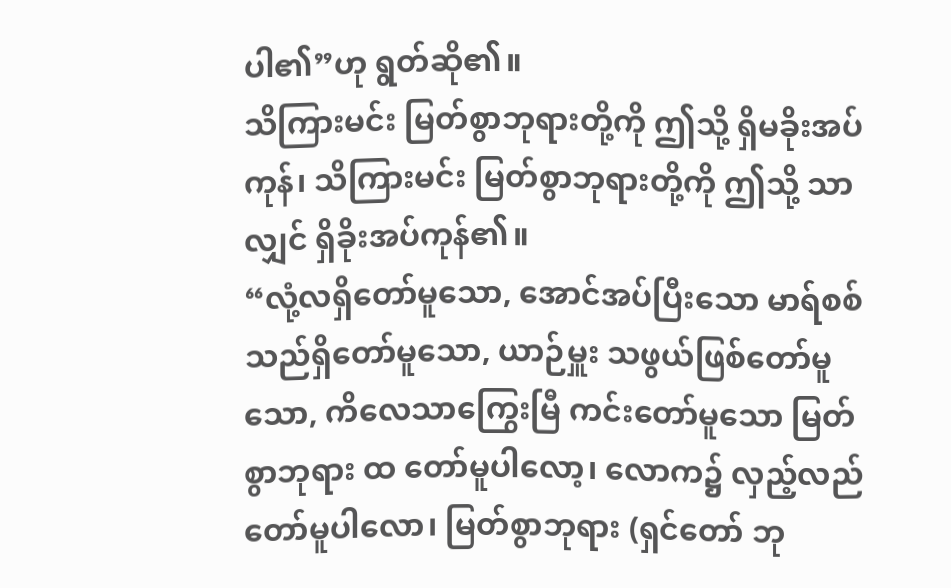ပါ၏”ဟု ရွတ်ဆို၏။
သိကြားမင်း မြတ်စွာဘုရားတို့ကို ဤသို့ ရှိမခိုးအပ်ကုန်၊ သိကြားမင်း မြတ်စွာဘုရားတို့ကို ဤသို့ သာလျှင် ရှိခိုးအပ်ကုန်၏။
“လုံ့လရှိတော်မူသော, အောင်အပ်ပြီးသော မာရ်စစ်သည်ရှိတော်မူသော, ယာဉ်မှူး သဖွယ်ဖြစ်တော်မူသော, ကိလေသာကြွေးမြီ ကင်းတော်မူသော မြတ်စွာဘုရား ထ တော်မူပါလော့၊ လောက၌ လှည့်လည်တော်မူပါလော၊ မြတ်စွာဘုရား (ရှင်တော် ဘု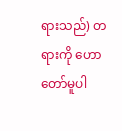ရားသည်) တရားကို ဟောတော်မူပါ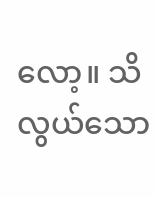လော့။ သိလွယ်သော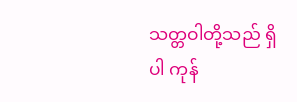သတ္တဝါတို့သည် ရှိပါ ကုန်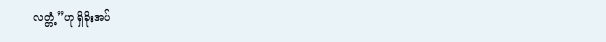လတ္တံ့”ဟု ရှိခိုးအပ်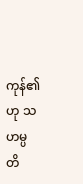ကုန်၏ဟု သဟမ္ပတိ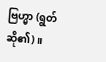ဗြဟ္မာ (ရွတ်ဆို၏)။